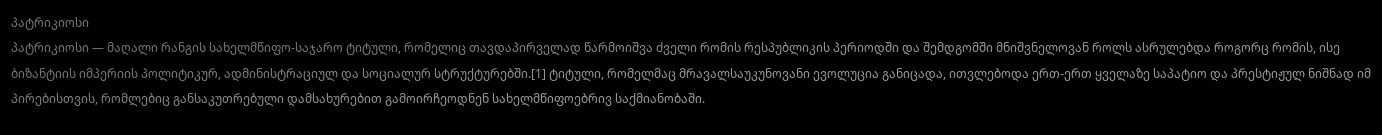პატრიკიოსი
პატრიკიოსი — მაღალი რანგის სახელმწიფო-საჯარო ტიტული, რომელიც თავდაპირველად წარმოიშვა ძველი რომის რესპუბლიკის პერიოდში და შემდგომში მნიშვნელოვან როლს ასრულებდა როგორც რომის, ისე ბიზანტიის იმპერიის პოლიტიკურ, ადმინისტრაციულ და სოციალურ სტრუქტურებში.[1] ტიტული, რომელმაც მრავალსაუკუნოვანი ევოლუცია განიცადა, ითვლებოდა ერთ-ერთ ყველაზე საპატიო და პრესტიჟულ ნიშნად იმ პირებისთვის, რომლებიც განსაკუთრებული დამსახურებით გამოირჩეოდნენ სახელმწიფოებრივ საქმიანობაში.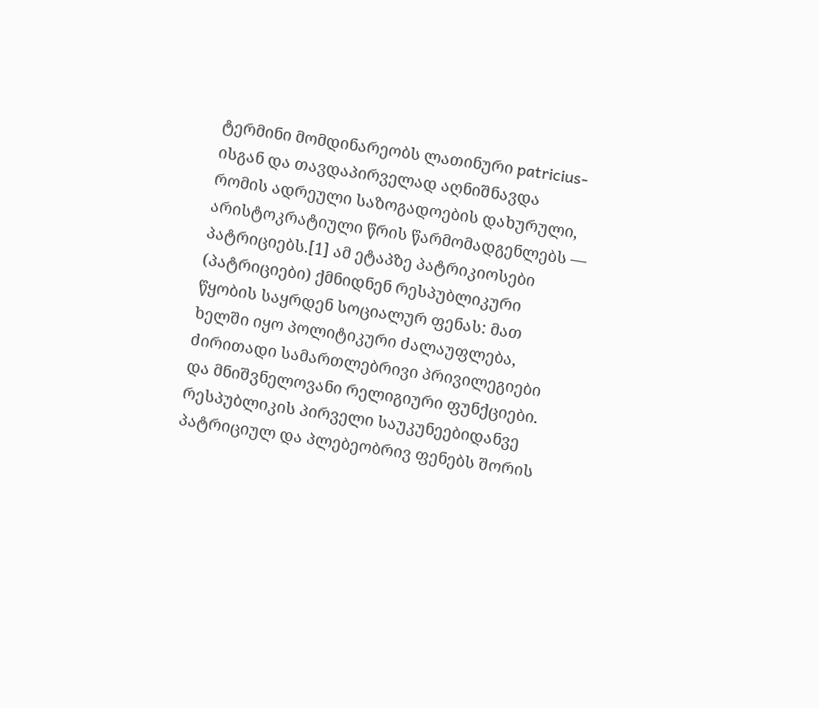ტერმინი მომდინარეობს ლათინური patricius-ისგან და თავდაპირველად აღნიშნავდა რომის ადრეული საზოგადოების დახურული, არისტოკრატიული წრის წარმომადგენლებს — პატრიციებს.[1] ამ ეტაპზე პატრიკიოსები (პატრიციები) ქმნიდნენ რესპუბლიკური წყობის საყრდენ სოციალურ ფენას: მათ ხელში იყო პოლიტიკური ძალაუფლება, ძირითადი სამართლებრივი პრივილეგიები და მნიშვნელოვანი რელიგიური ფუნქციები. რესპუბლიკის პირველი საუკუნეებიდანვე პატრიციულ და პლებეობრივ ფენებს შორის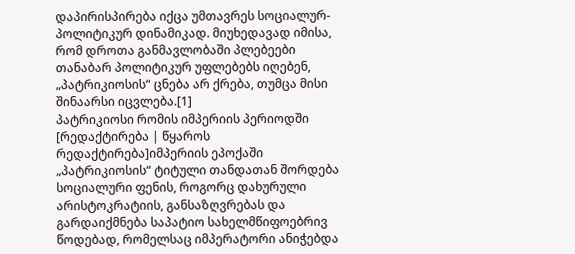დაპირისპირება იქცა უმთავრეს სოციალურ-პოლიტიკურ დინამიკად. მიუხედავად იმისა, რომ დროთა განმავლობაში პლებეები თანაბარ პოლიტიკურ უფლებებს იღებენ, „პატრიკიოსის“ ცნება არ ქრება, თუმცა მისი შინაარსი იცვლება.[1]
პატრიკიოსი რომის იმპერიის პერიოდში
[რედაქტირება | წყაროს რედაქტირება]იმპერიის ეპოქაში „პატრიკიოსის“ ტიტული თანდათან შორდება სოციალური ფენის, როგორც დახურული არისტოკრატიის, განსაზღვრებას და გარდაიქმნება საპატიო სახელმწიფოებრივ წოდებად, რომელსაც იმპერატორი ანიჭებდა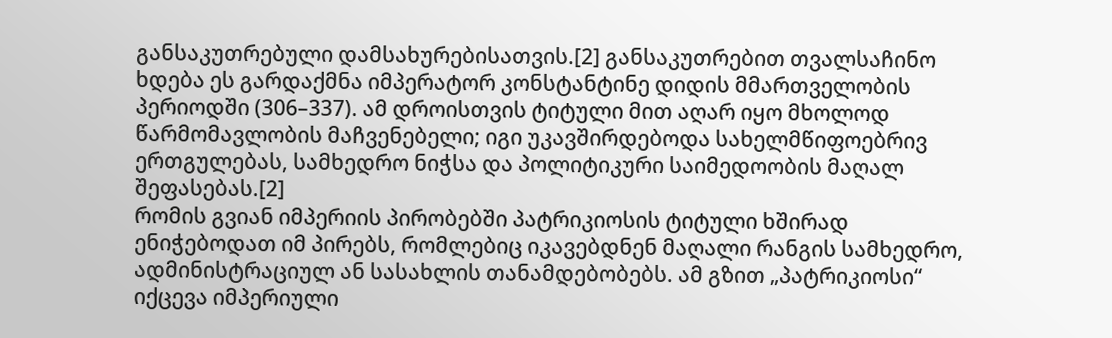განსაკუთრებული დამსახურებისათვის.[2] განსაკუთრებით თვალსაჩინო ხდება ეს გარდაქმნა იმპერატორ კონსტანტინე დიდის მმართველობის პერიოდში (306–337). ამ დროისთვის ტიტული მით აღარ იყო მხოლოდ წარმომავლობის მაჩვენებელი; იგი უკავშირდებოდა სახელმწიფოებრივ ერთგულებას, სამხედრო ნიჭსა და პოლიტიკური საიმედოობის მაღალ შეფასებას.[2]
რომის გვიან იმპერიის პირობებში პატრიკიოსის ტიტული ხშირად ენიჭებოდათ იმ პირებს, რომლებიც იკავებდნენ მაღალი რანგის სამხედრო, ადმინისტრაციულ ან სასახლის თანამდებობებს. ამ გზით „პატრიკიოსი“ იქცევა იმპერიული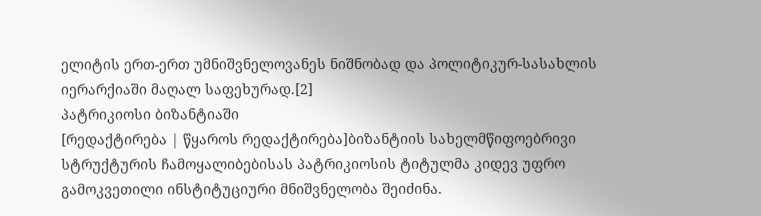ელიტის ერთ-ერთ უმნიშვნელოვანეს ნიშნობად და პოლიტიკურ-სასახლის იერარქიაში მაღალ საფეხურად.[2]
პატრიკიოსი ბიზანტიაში
[რედაქტირება | წყაროს რედაქტირება]ბიზანტიის სახელმწიფოებრივი სტრუქტურის ჩამოყალიბებისას პატრიკიოსის ტიტულმა კიდევ უფრო გამოკვეთილი ინსტიტუციური მნიშვნელობა შეიძინა.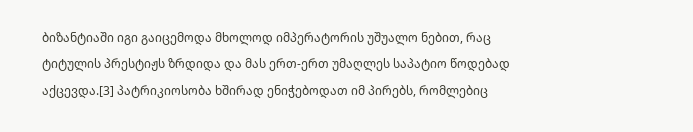ბიზანტიაში იგი გაიცემოდა მხოლოდ იმპერატორის უშუალო ნებით, რაც ტიტულის პრესტიჟს ზრდიდა და მას ერთ-ერთ უმაღლეს საპატიო წოდებად აქცევდა.[3] პატრიკიოსობა ხშირად ენიჭებოდათ იმ პირებს, რომლებიც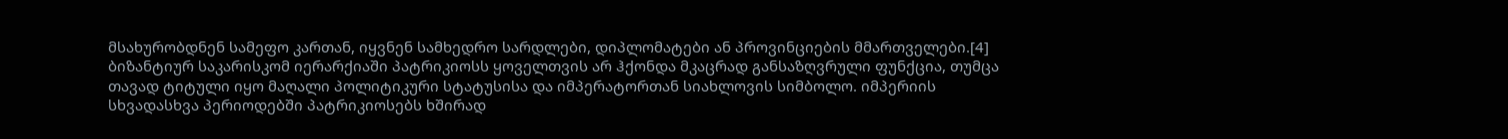მსახურობდნენ სამეფო კართან, იყვნენ სამხედრო სარდლები, დიპლომატები ან პროვინციების მმართველები.[4]
ბიზანტიურ საკარისკომ იერარქიაში პატრიკიოსს ყოველთვის არ ჰქონდა მკაცრად განსაზღვრული ფუნქცია, თუმცა თავად ტიტული იყო მაღალი პოლიტიკური სტატუსისა და იმპერატორთან სიახლოვის სიმბოლო. იმპერიის სხვადასხვა პერიოდებში პატრიკიოსებს ხშირად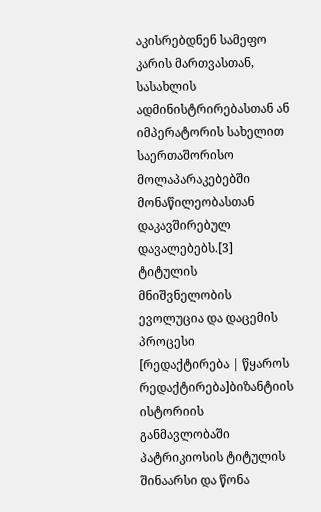აკისრებდნენ სამეფო კარის მართვასთან, სასახლის ადმინისტრირებასთან ან იმპერატორის სახელით საერთაშორისო მოლაპარაკებებში მონაწილეობასთან დაკავშირებულ დავალებებს.[3]
ტიტულის მნიშვნელობის ევოლუცია და დაცემის პროცესი
[რედაქტირება | წყაროს რედაქტირება]ბიზანტიის ისტორიის განმავლობაში პატრიკიოსის ტიტულის შინაარსი და წონა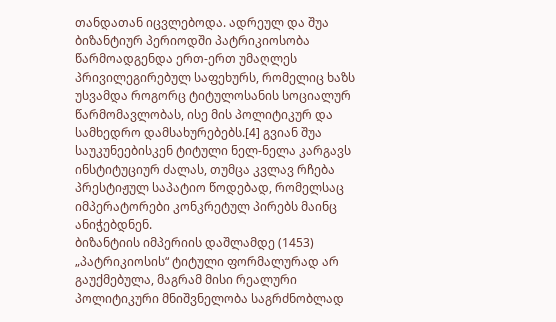თანდათან იცვლებოდა. ადრეულ და შუა ბიზანტიურ პერიოდში პატრიკიოსობა წარმოადგენდა ერთ-ერთ უმაღლეს პრივილეგირებულ საფეხურს, რომელიც ხაზს უსვამდა როგორც ტიტულოსანის სოციალურ წარმომავლობას, ისე მის პოლიტიკურ და სამხედრო დამსახურებებს.[4] გვიან შუა საუკუნეებისკენ ტიტული ნელ-ნელა კარგავს ინსტიტუციურ ძალას, თუმცა კვლავ რჩება პრესტიჟულ საპატიო წოდებად, რომელსაც იმპერატორები კონკრეტულ პირებს მაინც ანიჭებდნენ.
ბიზანტიის იმპერიის დაშლამდე (1453) „პატრიკიოსის“ ტიტული ფორმალურად არ გაუქმებულა, მაგრამ მისი რეალური პოლიტიკური მნიშვნელობა საგრძნობლად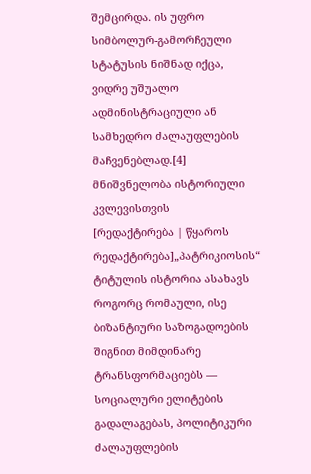შემცირდა. ის უფრო სიმბოლურ-გამორჩეული სტატუსის ნიშნად იქცა, ვიდრე უშუალო ადმინისტრაციული ან სამხედრო ძალაუფლების მაჩვენებლად.[4]
მნიშვნელობა ისტორიული კვლევისთვის
[რედაქტირება | წყაროს რედაქტირება]„პატრიკიოსის“ ტიტულის ისტორია ასახავს როგორც რომაული, ისე ბიზანტიური საზოგადოების შიგნით მიმდინარე ტრანსფორმაციებს — სოციალური ელიტების გადალაგებას, პოლიტიკური ძალაუფლების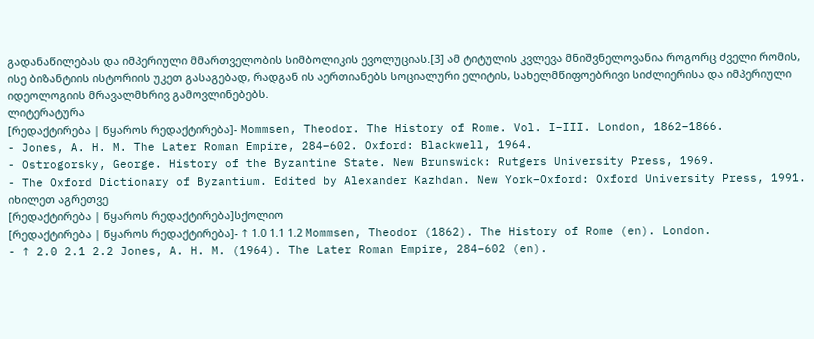გადანაწილებას და იმპერიული მმართველობის სიმბოლიკის ევოლუციას.[3] ამ ტიტულის კვლევა მნიშვნელოვანია როგორც ძველი რომის, ისე ბიზანტიის ისტორიის უკეთ გასაგებად, რადგან ის აერთიანებს სოციალური ელიტის, სახელმწიფოებრივი სიძლიერისა და იმპერიული იდეოლოგიის მრავალმხრივ გამოვლინებებს.
ლიტერატურა
[რედაქტირება | წყაროს რედაქტირება]- Mommsen, Theodor. The History of Rome. Vol. I–III. London, 1862–1866.
- Jones, A. H. M. The Later Roman Empire, 284–602. Oxford: Blackwell, 1964.
- Ostrogorsky, George. History of the Byzantine State. New Brunswick: Rutgers University Press, 1969.
- The Oxford Dictionary of Byzantium. Edited by Alexander Kazhdan. New York–Oxford: Oxford University Press, 1991.
იხილეთ აგრეთვე
[რედაქტირება | წყაროს რედაქტირება]სქოლიო
[რედაქტირება | წყაროს რედაქტირება]- ↑ 1.0 1.1 1.2 Mommsen, Theodor (1862). The History of Rome (en). London.
- ↑ 2.0 2.1 2.2 Jones, A. H. M. (1964). The Later Roman Empire, 284–602 (en).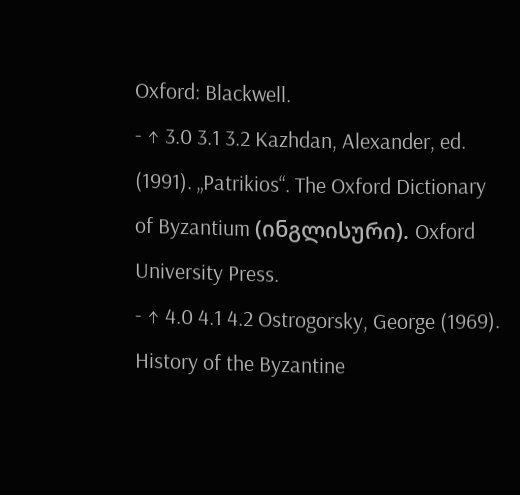Oxford: Blackwell.
- ↑ 3.0 3.1 3.2 Kazhdan, Alexander, ed. (1991). „Patrikios“. The Oxford Dictionary of Byzantium (ინგლისური). Oxford University Press.
- ↑ 4.0 4.1 4.2 Ostrogorsky, George (1969). History of the Byzantine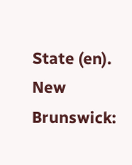State (en). New Brunswick: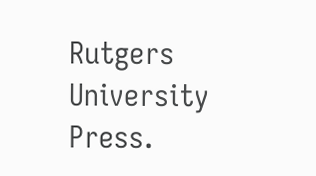Rutgers University Press.